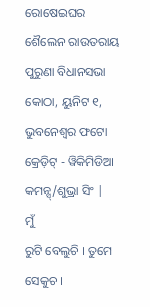ରୋଷେଇଘର
ଶୈଲେନ ରାଉତରାୟ
ପୁରୁଣା ବିଧାନସଭା କୋଠା, ୟୁନିଟ ୧, ଭୁବନେଶ୍ୱର ଫଟୋ କ୍ରେଡ଼ିଟ୍ - ୱିକିମିଡିଆ କମନ୍ସ୍/ଶୁଭ୍ରା ସିଂ |
ମୁଁ
ରୁଟି ବେଲୁଚି । ତୁମେ ସେକୁଚ ।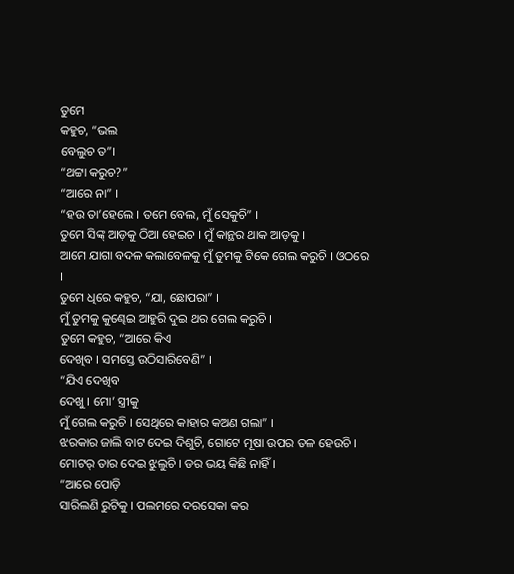ତୁମେ
କହୁଚ, “ଭଲ
ବେଲୁଚ ତ”।
“ଥଟ୍ଟା କରୁଚ?”
“ଆରେ ନା” ।
“ହଉ ତା’ହେଲେ । ତମେ ବେଲ, ମୁଁ ସେକୁଚି” ।
ତୁମେ ସିଙ୍କ୍ ଆଡ଼କୁ ଠିଆ ହେଇଚ । ମୁଁ କାନ୍ଥର ଥାକ ଆଡ଼କୁ ।
ଆମେ ଯାଗା ବଦଳ କଲାବେଳକୁ ମୁଁ ତୁମକୁ ଟିକେ ଗେଲ କରୁଚି । ଓଠରେ
।
ତୁମେ ଧିରେ କହୁଚ, “ଯା, ଛୋପରା” ।
ମୁଁ ତୁମକୁ କୁଣ୍ଢେଇ ଆହୁରି ଦୁଇ ଥର ଗେଲ କରୁଚି ।
ତୁମେ କହୁଚ, “ଆରେ କିଏ
ଦେଖିବ । ସମସ୍ତେ ଉଠିସାରିବେଣି” ।
“ଯିଏ ଦେଖିବ
ଦେଖୁ । ମୋ’ ସ୍ତ୍ରୀକୁ
ମୁଁ ଗେଲ କରୁଚି । ସେଥିରେ କାହାର କଅଣ ଗଲା” ।
ଝରକାର ଜାଲି ବାଟ ଦେଇ ଦିଶୁଚି, ଗୋଟେ ମୂଷା ଉପର ତଳ ହେଉଚି ।
ମୋଟର୍ ତାର ଦେଇ ଝୁଲୁଚି । ଡର ଭୟ କିଛି ନାହିଁ ।
“ଆରେ ପୋଡ଼ି
ସାରିଲଣି ରୁଟିକୁ । ପଲମରେ ଦରସେକା କର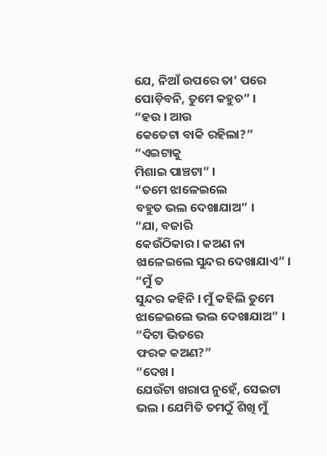ଯେ, ନିଆଁ ଉପରେ ତା’ ପରେ ପୋଡ଼ିବନି, ତୁମେ କହୁଚ” ।
“ହଉ । ଆଉ
କେତେଟା ବାକି ରହିଲା?”
“ଏଇଟାକୁ
ମିଶାଇ ପାଞ୍ଚଟା” ।
“ତମେ ଝାଳେଇଲେ
ବହୁତ ଭଲ ଦେଖାଯାଅ” ।
“ଯା, ବଜାରି
କେଉଁଠିକାର । କଅଣ ନା ଝାଳେଇଲେ ସୁନ୍ଦର ଦେଖାଯାଏ” ।
“ମୁଁ ତ
ସୁନ୍ଦର କହିନି । ମୁଁ କହିଲି ତୁମେ ଝାଳେଇଲେ ଭଲ ଦେଖାଯାଅ” ।
“ଦିଟା ଭିତରେ
ଫରକ କଅଣ?”
“ଦେଖ ।
ଯେଉଁଟା ଖରାପ ନୁହେଁ, ସେଇଟା ଭଲ । ଯେମିତି ତମଠୁଁ ଶିଖି ମୁଁ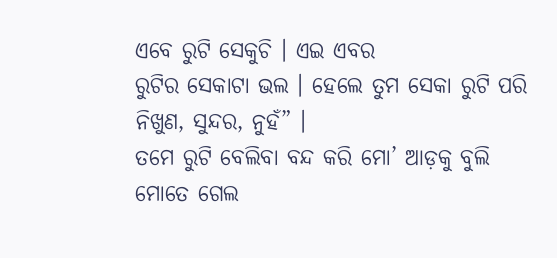ଏବେ ରୁଟି ସେକୁଚି । ଏଇ ଏବର
ରୁଟିର ସେକାଟା ଭଲ । ହେଲେ ତୁମ ସେକା ରୁଟି ପରି ନିଖୁଣ, ସୁନ୍ଦର, ନୁହଁ” ।
ତମେ ରୁଟି ବେଲିବା ବନ୍ଦ କରି ମୋ’ ଆଡ଼କୁ ବୁଲି ମୋତେ ଗେଲ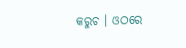କରୁଚ । ଓଠରେ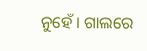ନୁହେଁ । ଗାଲରେ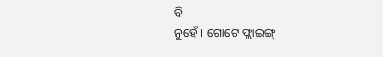ବି
ନୁହେଁ । ଗୋଟେ ଫ୍ଲାଇଙ୍ଗ୍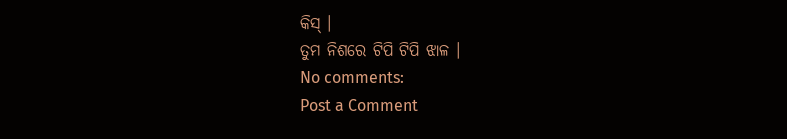କିସ୍ ।
ତୁମ ନିଶରେ ଟିପି ଟିପି ଝାଳ ।
No comments:
Post a Comment